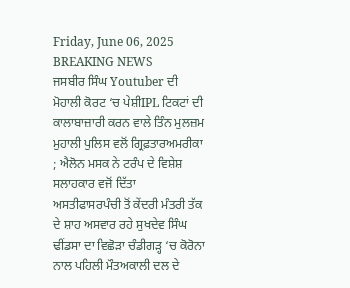Friday, June 06, 2025
BREAKING NEWS
ਜਸਬੀਰ ਸਿੰਘ Youtuber ਦੀ ਮੋਹਾਲੀ ਕੋਰਟ ‘ਚ ਪੇਸ਼ੀIPL ਟਿਕਟਾਂ ਦੀ ਕਾਲਾਬਾਜ਼ਾਰੀ ਕਰਨ ਵਾਲੇ ਤਿੰਨ ਮੁਲਜ਼ਮ ਮੁਹਾਲੀ ਪੁਲਿਸ ਵਲੋਂ ਗ੍ਰਿਫ਼ਤਾਰਅਮਰੀਕਾ ; ਐਲੋਨ ਮਸਕ ਨੇ ਟਰੰਪ ਦੇ ਵਿਸ਼ੇਸ਼ ਸਲਾਹਕਾਰ ਵਜੋਂ ਦਿੱਤਾ ਅਸਤੀਫਾਸਰਪੰਚੀ ਤੋਂ ਕੇਂਦਰੀ ਮੰਤਰੀ ਤੱਕ ਦੇ ਸ਼ਾਹ ਅਸਵਾਰ ਰਹੇ ਸੁਖਦੇਵ ਸਿੰਘ ਢੀਂਡਸਾ ਦਾ ਵਿਛੋੜਾ ਚੰਡੀਗੜ੍ਹ ‘ਚ ਕੋਰੋਨਾ ਨਾਲ ਪਹਿਲੀ ਮੌਤਅਕਾਲੀ ਦਲ ਦੇ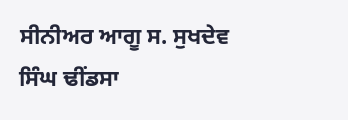ਸੀਨੀਅਰ ਆਗੂ ਸ. ਸੁਖਦੇਵ ਸਿੰਘ ਢੀਂਡਸਾ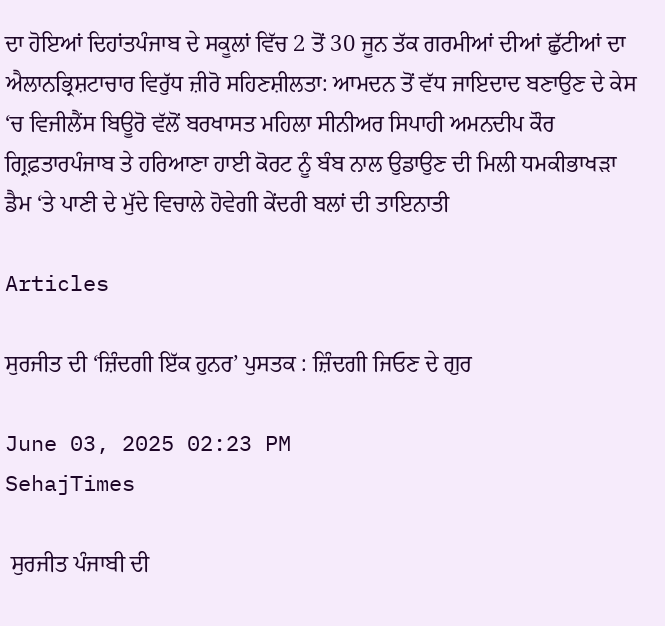ਦਾ ਹੋਇਆਂ ਦਿਹਾਂਤਪੰਜਾਬ ਦੇ ਸਕੂਲਾਂ ਵਿੱਚ 2 ਤੋਂ 30 ਜੂਨ ਤੱਕ ਗਰਮੀਆਂ ਦੀਆਂ ਛੁੱਟੀਆਂ ਦਾ ਐਲਾਨਭ੍ਰਿਸ਼ਟਾਚਾਰ ਵਿਰੁੱਧ ਜ਼ੀਰੋ ਸਹਿਣਸ਼ੀਲਤਾ: ਆਮਦਨ ਤੋਂ ਵੱਧ ਜਾਇਦਾਦ ਬਣਾਉਣ ਦੇ ਕੇਸ ‘ਚ ਵਿਜੀਲੈਂਸ ਬਿਊਰੋ ਵੱਲੋਂ ਬਰਖਾਸਤ ਮਹਿਲਾ ਸੀਨੀਅਰ ਸਿਪਾਹੀ ਅਮਨਦੀਪ ਕੌਰ ਗ੍ਰਿਫ਼ਤਾਰਪੰਜਾਬ ਤੇ ਹਰਿਆਣਾ ਹਾਈ ਕੋਰਟ ਨੂੰ ਬੰਬ ਨਾਲ ਉਡਾਉਣ ਦੀ ਮਿਲੀ ਧਮਕੀਭਾਖੜਾ ਡੈਮ ‘ਤੇ ਪਾਣੀ ਦੇ ਮੁੱਦੇ ਵਿਚਾਲੇ ਹੋਵੇਗੀ ਕੇਂਦਰੀ ਬਲਾਂ ਦੀ ਤਾਇਨਾਤੀ

Articles

ਸੁਰਜੀਤ ਦੀ ‘ਜ਼ਿੰਦਗੀ ਇੱਕ ਹੁਨਰ’ ਪੁਸਤਕ : ਜ਼ਿੰਦਗੀ ਜਿਓਣ ਦੇ ਗੁਰ

June 03, 2025 02:23 PM
SehajTimes

 ਸੁਰਜੀਤ ਪੰਜਾਬੀ ਦੀ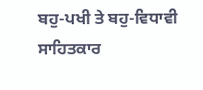ਬਹੁ-ਪਖੀ ਤੇ ਬਹੁ-ਵਿਧਾਵੀ ਸਾਹਿਤਕਾਰ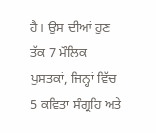ਹੈ। ਉਸ ਦੀਆਂ ਹੁਣ ਤੱਕ 7 ਮੌਲਿਕ ਪੁਸਤਕਾਂ, ਜਿਨ੍ਹਾਂ ਵਿੱਚ 5 ਕਵਿਤਾ ਸੰਗ੍ਰਹਿ ਅਤੇ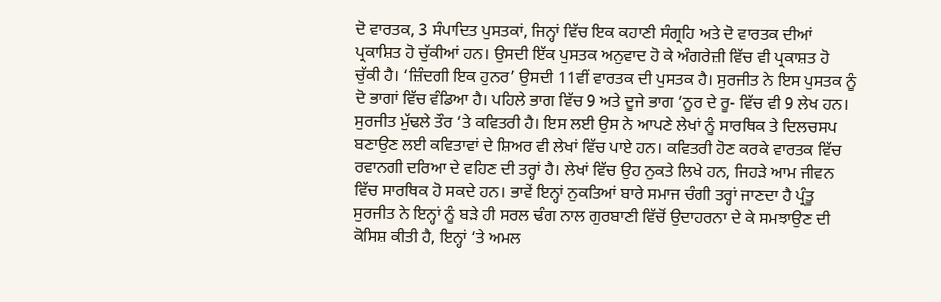ਦੋ ਵਾਰਤਕ, 3 ਸੰਪਾਦਿਤ ਪੁਸਤਕਾਂ, ਜਿਨ੍ਹਾਂ ਵਿੱਚ ਇਕ ਕਹਾਣੀ ਸੰਗ੍ਰਹਿ ਅਤੇ ਦੋ ਵਾਰਤਕ ਦੀਆਂ ਪ੍ਰਕਾਸ਼ਿਤ ਹੋ ਚੁੱਕੀਆਂ ਹਨ। ਉਸਦੀ ਇੱਕ ਪੁਸਤਕ ਅਨੁਵਾਦ ਹੋ ਕੇ ਅੰਗਰੇਜ਼ੀ ਵਿੱਚ ਵੀ ਪ੍ਰਕਾਸ਼ਤ ਹੋ ਚੁੱਕੀ ਹੈ। ‘ਜ਼ਿੰਦਗੀ ਇਕ ਹੁਨਰ’ ਉਸਦੀ 11ਵੀਂ ਵਾਰਤਕ ਦੀ ਪੁਸਤਕ ਹੈ। ਸੁਰਜੀਤ ਨੇ ਇਸ ਪੁਸਤਕ ਨੂੰ ਦੋ ਭਾਗਾਂ ਵਿੱਚ ਵੰਡਿਆ ਹੈ। ਪਹਿਲੇ ਭਾਗ ਵਿੱਚ 9 ਅਤੇ ਦੂਜੇ ਭਾਗ ‘ਨੂਰ ਦੇ ਰੂ- ਵਿੱਚ ਵੀ 9 ਲੇਖ ਹਨ। ਸੁਰਜੀਤ ਮੁੱਢਲੇ ਤੌਰ ‘ਤੇ ਕਵਿਤਰੀ ਹੈ। ਇਸ ਲਈ ਉਸ ਨੇ ਆਪਣੇ ਲੇਖਾਂ ਨੂੰ ਸਾਰਥਿਕ ਤੇ ਦਿਲਚਸਪ ਬਣਾਉਣ ਲਈ ਕਵਿਤਾਵਾਂ ਦੇ ਸ਼ਿਅਰ ਵੀ ਲੇਖਾਂ ਵਿੱਚ ਪਾਏ ਹਨ। ਕਵਿਤਰੀ ਹੋਣ ਕਰਕੇ ਵਾਰਤਕ ਵਿੱਚ ਰਵਾਨਗੀ ਦਰਿਆ ਦੇ ਵਹਿਣ ਦੀ ਤਰ੍ਹਾਂ ਹੈ। ਲੇਖਾਂ ਵਿੱਚ ਉਹ ਨੁਕਤੇ ਲਿਖੇ ਹਨ, ਜਿਹੜੇ ਆਮ ਜੀਵਨ ਵਿੱਚ ਸਾਰਥਿਕ ਹੋ ਸਕਦੇ ਹਨ। ਭਾਵੇਂ ਇਨ੍ਹਾਂ ਨੁਕਤਿਆਂ ਬਾਰੇ ਸਮਾਜ ਚੰਗੀ ਤਰ੍ਹਾਂ ਜਾਣਦਾ ਹੈ ਪ੍ਰੰਤੂ ਸੁਰਜੀਤ ਨੇ ਇਨ੍ਹਾਂ ਨੂੰ ਬੜੇ ਹੀ ਸਰਲ ਢੰਗ ਨਾਲ ਗੁਰਬਾਣੀ ਵਿੱਚੋਂ ਉਦਾਹਰਨਾ ਦੇ ਕੇ ਸਮਝਾਉਣ ਦੀ ਕੋਸਿਸ਼ ਕੀਤੀ ਹੈ, ਇਨ੍ਹਾਂ ‘ਤੇ ਅਮਲ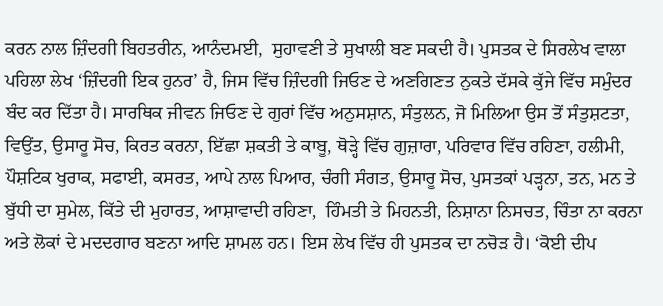ਕਰਨ ਨਾਲ ਜ਼ਿੰਦਗੀ ਬਿਹਤਰੀਨ, ਆਨੰਦਮਈ,  ਸੁਹਾਵਣੀ ਤੇ ਸੁਖਾਲੀ ਬਣ ਸਕਦੀ ਹੈ। ਪੁਸਤਕ ਦੇ ਸਿਰਲੇਖ ਵਾਲਾ ਪਹਿਲਾ ਲੇਖ ‘ਜ਼ਿੰਦਗੀ ਇਕ ਹੁਨਰ’ ਹੈ, ਜਿਸ ਵਿੱਚ ਜ਼ਿੰਦਗੀ ਜਿਓਣ ਦੇ ਅਣਗਿਣਤ ਨੁਕਤੇ ਦੱਸਕੇ ਕੁੱਜੇ ਵਿੱਚ ਸਮੁੰਦਰ ਬੰਦ ਕਰ ਦਿੱਤਾ ਹੈ। ਸਾਰਥਿਕ ਜੀਵਨ ਜਿਓਣ ਦੇ ਗੁਰਾਂ ਵਿੱਚ ਅਨੁਸਸ਼ਾਨ, ਸੰਤੁਲਨ, ਜੋ ਮਿਲਿਆ ਉਸ ਤੋਂ ਸੰਤੁਸ਼ਟਤਾ, ਵਿਉਂਤ, ਉਸਾਰੂ ਸੋਚ, ਕਿਰਤ ਕਰਨਾ, ਇੱਛਾ ਸ਼ਕਤੀ ਤੇ ਕਾਬੂ, ਥੋੜ੍ਹੇ ਵਿੱਚ ਗੁਜ਼ਾਰਾ, ਪਰਿਵਾਰ ਵਿੱਚ ਰਹਿਣਾ, ਹਲੀਮੀ, ਪੌਸ਼ਟਿਕ ਖੁਰਾਕ, ਸਫਾਈ, ਕਸਰਤ, ਆਪੇ ਨਾਲ ਪਿਆਰ, ਚੰਗੀ ਸੰਗਤ, ਉਸਾਰੂ ਸੋਚ, ਪੁਸਤਕਾਂ ਪੜ੍ਹਨਾ, ਤਨ, ਮਨ ਤੇ ਬੁੱਧੀ ਦਾ ਸੁਮੇਲ, ਕਿੱਤੇ ਦੀ ਮੁਹਾਰਤ, ਆਸ਼ਾਵਾਦੀ ਰਹਿਣਾ,  ਹਿੰਮਤੀ ਤੇ ਮਿਹਨਤੀ, ਨਿਸ਼ਾਨਾ ਨਿਸਚਤ, ਚਿੰਤਾ ਨਾ ਕਰਨਾ ਅਤੇ ਲੋਕਾਂ ਦੇ ਮਦਦਗਾਰ ਬਣਨਾ ਆਦਿ ਸ਼ਾਮਲ ਹਨ। ਇਸ ਲੇਖ ਵਿੱਚ ਹੀ ਪੁਸਤਕ ਦਾ ਨਚੋੜ ਹੈ। ‘ਕੋਈ ਦੀਪ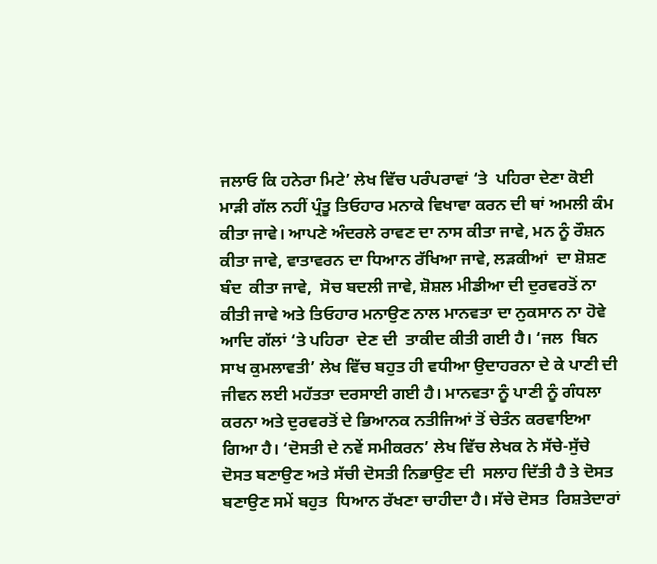ਜਲਾਓ ਕਿ ਹਨੇਰਾ ਮਿਟੇ’ ਲੇਖ ਵਿੱਚ ਪਰੰਪਰਾਵਾਂ ‘ਤੇ  ਪਹਿਰਾ ਦੇਣਾ ਕੋਈ ਮਾੜੀ ਗੱਲ ਨਹੀਂ ਪ੍ਰੰਤੂ ਤਿਓਹਾਰ ਮਨਾਕੇ ਵਿਖਾਵਾ ਕਰਨ ਦੀ ਥਾਂ ਅਮਲੀ ਕੰਮ ਕੀਤਾ ਜਾਵੇ। ਆਪਣੇ ਅੰਦਰਲੇ ਰਾਵਣ ਦਾ ਨਾਸ ਕੀਤਾ ਜਾਵੇ, ਮਨ ਨੂੰ ਰੌਸ਼ਨ ਕੀਤਾ ਜਾਵੇ, ਵਾਤਾਵਰਨ ਦਾ ਧਿਆਨ ਰੱਖਿਆ ਜਾਵੇ, ਲੜਕੀਆਂ  ਦਾ ਸ਼ੋਸ਼ਣ  ਬੰਦ  ਕੀਤਾ ਜਾਵੇ,  ਸੋਚ ਬਦਲੀ ਜਾਵੇ, ਸ਼ੋਸ਼ਲ ਮੀਡੀਆ ਦੀ ਦੁਰਵਰਤੋਂ ਨਾ ਕੀਤੀ ਜਾਵੇ ਅਤੇ ਤਿਓਹਾਰ ਮਨਾਉਣ ਨਾਲ ਮਾਨਵਤਾ ਦਾ ਨੁਕਸਾਨ ਨਾ ਹੋਵੇ ਆਦਿ ਗੱਲਾਂ ‘ਤੇ ਪਹਿਰਾ  ਦੇਣ ਦੀ  ਤਾਕੀਦ ਕੀਤੀ ਗਈ ਹੈ। ‘ਜਲ  ਬਿਨ ਸਾਖ ਕੁਮਲਾਵਤੀ’ ਲੇਖ ਵਿੱਚ ਬਹੁਤ ਹੀ ਵਧੀਆ ਉਦਾਹਰਨਾ ਦੇ ਕੇ ਪਾਣੀ ਦੀ ਜੀਵਨ ਲਈ ਮਹੱਤਤਾ ਦਰਸਾਈ ਗਈ ਹੈ। ਮਾਨਵਤਾ ਨੂੰ ਪਾਣੀ ਨੂੰ ਗੰਧਲਾ ਕਰਨਾ ਅਤੇ ਦੁਰਵਰਤੋਂ ਦੇ ਭਿਆਨਕ ਨਤੀਜਿਆਂ ਤੋਂ ਚੇਤੰਨ ਕਰਵਾਇਆ ਗਿਆ ਹੈ। ‘ਦੋਸਤੀ ਦੇ ਨਵੇਂ ਸਮੀਕਰਨ’ ਲੇਖ ਵਿੱਚ ਲੇਖਕ ਨੇ ਸੱਚੇ-ਸੁੱਚੇ ਦੋਸਤ ਬਣਾਉਣ ਅਤੇ ਸੱਚੀ ਦੋਸਤੀ ਨਿਭਾਉਣ ਦੀ  ਸਲਾਹ ਦਿੱਤੀ ਹੈ ਤੇ ਦੋਸਤ  ਬਣਾਉਣ ਸਮੇਂ ਬਹੁਤ  ਧਿਆਨ ਰੱਖਣਾ ਚਾਹੀਦਾ ਹੈ। ਸੱਚੇ ਦੋਸਤ  ਰਿਸ਼ਤੇਦਾਰਾਂ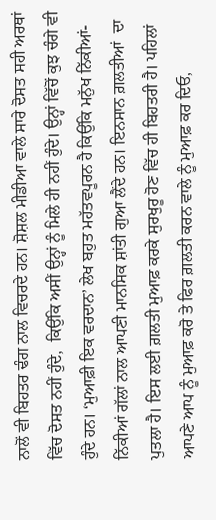ਨਾਲੋਂ ਵੀ ਬਿਹਤਰ ਢੰਗ ਨਾਲ ਵਿਚਰਦੇ ਹਨ। ਸ਼ੋਸ਼ਲ ਮੀਡੀਆ ਵਾਲੇ ਸਾਰੇ ਦੋਸਤ ਸਹੀ ਅਰਥਾਂ ਵਿੱਚ ਦੋਸਤ ਨਹੀਂ ਹੁੰਦੇ,  ਕਿਉਂਕਿ ਅਸੀਂ ਉਨ੍ਹਾਂ ਨੂੰ ਮਿਲੇ ਹੀ ਨਹੀਂ ਹੁੰਦੇ। ਉਨ੍ਹਾਂ ਵਿੱਚੋਂ ਕੁਝ ਚੰਗੇ ਵੀ ਹੁੰਦੇ ਹਨ। ‘ਮੁਆਫ਼ੀ ਇਕ ਵਰਦਾਨ’ ਲੇਖ ਬਹੁਤ ਮਹੱਤਵਪੂਰਨ ਹੈ ਕਿਉਂਕਿ ਮਨੁੱਖ ਨਿੱਕੀਆਂ-ਨਿੱਕੀਆਂ ਗੱਲਾਂ ਨਾਲ ਆਪਣੀ ਮਾਨਸਿਕ ਸ਼ਾਂਤੀ ਗੁਆ ਲੈਂਦੇ ਹਨ। ਇਨਸਾਨ ਗ਼ਲਤੀਆਂ  ਦਾ ਪੁਤਲਾ ਹੈ। ਇਸ ਲਈ ਗ਼ਲਤੀ ਮੁਆਫ਼ ਕਰਕੇ ਸੁਰਖੁਰੂ ਹੋਣ ਵਿੱਚ ਹੀ ਬਿਹਤਰੀ ਹੈ। ਪਹਿਲਾਂ ਆਪਣੇ ਆਪ ਨੂੰ ਮੁਆਫ਼ ਕਰੋ ਤੇ ਫਿਰ ਗ਼ਲਤੀ ਕਰਨ ਵਾਲੇ ਨੂੰ ਮੁਆਫ਼ ਕਰ ਦਿਓ,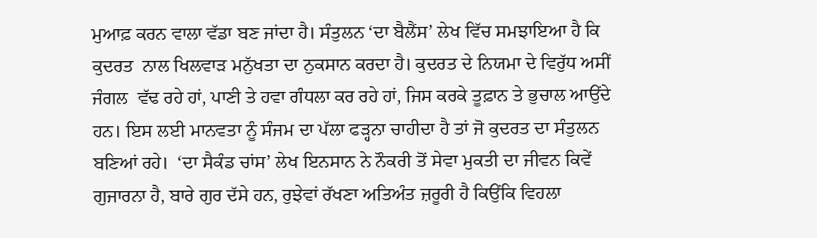ਮੁਆਫ਼ ਕਰਨ ਵਾਲਾ ਵੱਡਾ ਬਣ ਜਾਂਦਾ ਹੈ। ਸੰਤੁਲਨ ‘ਦਾ ਬੈਲੈਂਸ’ ਲੇਖ ਵਿੱਚ ਸਮਝਾਇਆ ਹੈ ਕਿ ਕੁਦਰਤ  ਨਾਲ ਖਿਲਵਾੜ ਮਨੁੱਖਤਾ ਦਾ ਨੁਕਸਾਨ ਕਰਦਾ ਹੈ। ਕੁਦਰਤ ਦੇ ਨਿਯਮਾ ਦੇ ਵਿਰੁੱਧ ਅਸੀਂ ਜੰਗਲ  ਵੱਢ ਰਹੇ ਹਾਂ, ਪਾਣੀ ਤੇ ਹਵਾ ਗੰਧਲਾ ਕਰ ਰਹੇ ਹਾਂ, ਜਿਸ ਕਰਕੇ ਤੂਫ਼ਾਨ ਤੇ ਭੁਚਾਲ ਆਉਂਦੇ ਹਨ। ਇਸ ਲਈ ਮਾਨਵਤਾ ਨੂੰ ਸੰਜਮ ਦਾ ਪੱਲਾ ਫੜ੍ਹਨਾ ਚਾਹੀਦਾ ਹੈ ਤਾਂ ਜੋ ਕੁਦਰਤ ਦਾ ਸੰਤੁਲਨ ਬਣਿਆਂ ਰਹੇ।  ‘ਦਾ ਸੈਕੰਡ ਚਾਂਸ’ ਲੇਖ ਇਨਸਾਨ ਨੇ ਨੌਕਰੀ ਤੋਂ ਸੇਵਾ ਮੁਕਤੀ ਦਾ ਜੀਵਨ ਕਿਵੇਂ ਗੁਜਾਰਨਾ ਹੈ, ਬਾਰੇ ਗੁਰ ਦੱਸੇ ਹਨ, ਰੁਝੇਵਾਂ ਰੱਖਣਾ ਅਤਿਅੰਤ ਜ਼ਰੂਰੀ ਹੈ ਕਿਉਂਕਿ ਵਿਹਲਾ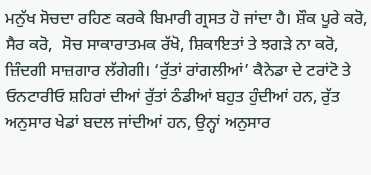ਮਨੁੱਖ ਸੋਚਦਾ ਰਹਿਣ ਕਰਕੇ ਬਿਮਾਰੀ ਗ੍ਰਸਤ ਹੋ ਜਾਂਦਾ ਹੈ। ਸ਼ੌਕ ਪੂਰੇ ਕਰੋ, ਸੈਰ ਕਰੋ,  ਸੋਚ ਸਾਕਾਰਾਤਮਕ ਰੱਖੋ, ਸ਼ਿਕਾਇਤਾਂ ਤੇ ਝਗੜੇ ਨਾ ਕਰੋ, ਜ਼ਿੰਦਗੀ ਸਾਜ਼ਗਾਰ ਲੱਗੇਗੀ। ‘ਰੁੱਤਾਂ ਰਾਂਗਲੀਆਂ’ ਕੈਨੇਡਾ ਦੇ ਟਰਾਂਟੋ ਤੇ ਓਨਟਾਰੀਓ ਸ਼ਹਿਰਾਂ ਦੀਆਂ ਰੁੱਤਾਂ ਠੰਡੀਆਂ ਬਹੁਤ ਹੁੰਦੀਆਂ ਹਨ, ਰੁੱਤ ਅਨੁਸਾਰ ਖੇਡਾਂ ਬਦਲ ਜਾਂਦੀਆਂ ਹਨ, ਉਨ੍ਹਾਂ ਅਨੁਸਾਰ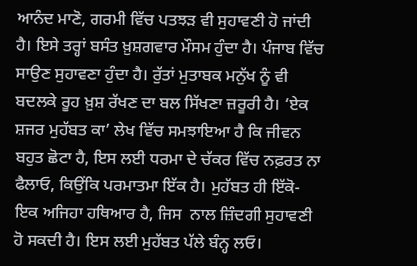ਆਨੰਦ ਮਾਣੋ, ਗਰਮੀ ਵਿੱਚ ਪਤਝੜ ਵੀ ਸੁਹਾਵਣੀ ਹੋ ਜਾਂਦੀ ਹੈ। ਇਸੇ ਤਰ੍ਹਾਂ ਬਸੰਤ ਖ਼ੁਸ਼ਗਵਾਰ ਮੌਸਮ ਹੁੰਦਾ ਹੈ। ਪੰਜਾਬ ਵਿੱਚ ਸਾਉਣ ਸੁਹਾਵਣਾ ਹੁੰਦਾ ਹੈ। ਰੁੱਤਾਂ ਮੁਤਾਬਕ ਮਨੁੱਖ ਨੂੰ ਵੀ  ਬਦਲਕੇ ਰੂਹ ਖ਼ੁਸ਼ ਰੱਖਣ ਦਾ ਬਲ ਸਿੱਖਣਾ ਜ਼ਰੂਰੀ ਹੈ। ‘ਏਕ ਸ਼ਜਰ ਮੁਹੱਬਤ ਕਾ’ ਲੇਖ ਵਿੱਚ ਸਮਝਾਇਆ ਹੈ ਕਿ ਜੀਵਨ ਬਹੁਤ ਛੋਟਾ ਹੈ, ਇਸ ਲਈ ਧਰਮਾ ਦੇ ਚੱਕਰ ਵਿੱਚ ਨਫ਼ਰਤ ਨਾ ਫੈਲਾਓ, ਕਿਉਂਕਿ ਪਰਮਾਤਮਾ ਇੱਕ ਹੈ। ਮੁਹੱਬਤ ਹੀ ਇੱਕੋ-ਇਕ ਅਜਿਹਾ ਹਥਿਆਰ ਹੈ, ਜਿਸ  ਨਾਲ ਜ਼ਿੰਦਗੀ ਸੁਹਾਵਣੀ ਹੋ ਸਕਦੀ ਹੈ। ਇਸ ਲਈ ਮੁਹੱਬਤ ਪੱਲੇ ਬੰਨ੍ਹ ਲਓ।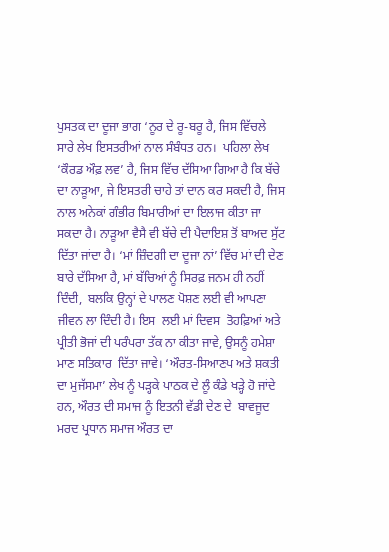ਪੁਸਤਕ ਦਾ ਦੂਜਾ ਭਾਗ ‘ਨੂਰ ਦੇ ਰੂ-ਬਰੂ ਹੈ, ਜਿਸ ਵਿੱਚਲੇ ਸਾਰੇ ਲੇਖ ਇਸਤਰੀਆਂ ਨਾਲ ਸੰਬੰਧਤ ਹਨ।  ਪਹਿਲਾ ਲੇਖ ‘ਕੌਰਡ ਔਫ਼ ਲਵ’ ਹੈ, ਜਿਸ ਵਿੱਚ ਦੱਸਿਆ ਗਿਆ ਹੈ ਕਿ ਬੱਚੇ ਦਾ ਨਾੜੂਆ, ਜੇ ਇਸਤਰੀ ਚਾਹੇ ਤਾਂ ਦਾਨ ਕਰ ਸਕਦੀ ਹੈ, ਜਿਸ ਨਾਲ ਅਨੇਕਾਂ ਗੰਭੀਰ ਬਿਮਾਰੀਆਂ ਦਾ ਇਲਾਜ ਕੀਤਾ ਜਾ ਸਕਦਾ ਹੈ। ਨਾੜੂਆ ਵੈਸੈ ਵੀ ਬੱਚੇ ਦੀ ਪੈਦਾਇਸ਼ ਤੋਂ ਬਾਅਦ ਸੁੱਟ ਦਿੱਤਾ ਜਾਂਦਾ ਹੈ। ‘ਮਾਂ ਜ਼ਿੰਦਗੀ ਦਾ ਦੂਜਾ ਨਾਂ’ ਵਿੱਚ ਮਾਂ ਦੀ ਦੇਣ ਬਾਰੇ ਦੱਸਿਆ ਹੈ, ਮਾਂ ਬੱਚਿਆਂ ਨੂੰ ਸਿਰਫ਼ ਜਨਮ ਹੀ ਨਹੀਂ ਦਿੰਦੀ,  ਬਲਕਿ ਉਨ੍ਹਾਂ ਦੇ ਪਾਲਣ ਪੋਸ਼ਣ ਲਈ ਵੀ ਆਪਣਾ ਜੀਵਨ ਲਾ ਦਿੰਦੀ ਹੈ। ਇਸ  ਲਈ ਮਾਂ ਦਿਵਸ  ਤੋਹਫ਼ਿਆਂ ਅਤੇ ਪ੍ਰੀਤੀ ਭੋਜਾਂ ਦੀ ਪਰੰਪਰਾ ਤੱਕ ਨਾ ਕੀਤਾ ਜਾਵੇ, ਉਸਨੂੰ ਹਮੇਸ਼ਾ ਮਾਣ ਸਤਿਕਾਰ  ਦਿੱਤਾ ਜਾਵੇ। ‘ਔਰਤ-ਸਿਆਣਪ ਅਤੇ ਸ਼ਕਤੀ ਦਾ ਮੁਜੱਸਮਾ’ ਲੇਖ ਨੂੰ ਪੜ੍ਹਕੇ ਪਾਠਕ ਦੇ ਲੂੰ ਕੰਡੇ ਖੜ੍ਹੇ ਹੋ ਜਾਂਦੇ ਹਨ, ਔਰਤ ਦੀ ਸਮਾਜ ਨੂੰ ਇਤਨੀ ਵੱਡੀ ਦੇਣ ਦੇ  ਬਾਵਜੂਦ ਮਰਦ ਪ੍ਰਧਾਨ ਸਮਾਜ ਔਰਤ ਦਾ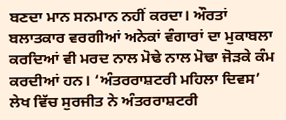ਬਣਦਾ ਮਾਨ ਸਨਮਾਨ ਨਹੀਂ ਕਰਦਾ। ਔਰਤਾਂ ਬਲਾਤਕਾਰ ਵਰਗੀਆਂ ਅਨੇਕਾਂ ਵੰਗਾਰਾਂ ਦਾ ਮੁਕਾਬਲਾ ਕਰਦਿਆਂ ਵੀ ਮਰਦ ਨਾਲ ਮੋਢੇ ਨਾਲ ਮੋਢਾ ਜੋੜਕੇ ਕੰਮ ਕਰਦੀਆਂ ਹਨ। ‘ਅੰਤਰਰਾਸ਼ਟਰੀ ਮਹਿਲਾ ਦਿਵਸ’  ਲੇਖ ਵਿੱਚ ਸੁਰਜੀਤ ਨੇ ਅੰਤਰਰਾਸ਼ਟਰੀ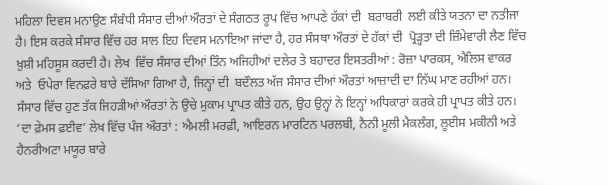ਮਹਿਲਾ ਦਿਵਸ ਮਨਾਉਣ ਸੰਬੰਧੀ ਸੰਸਾਰ ਦੀਆਂ ਔਰਤਾਂ ਦੇ ਸੰਗਠਤ ਰੂਪ ਵਿੱਚ ਆਪਣੇ ਹੱਕਾਂ ਦੀ  ਬਰਾਬਰੀ  ਲਈ ਕੀਤੇ ਯਤਨਾ ਦਾ ਨਤੀਜਾ ਹੈ। ਇਸ ਕਰਕੇ ਸੰਸਾਰ ਵਿੱਚ ਹਰ ਸਾਲ ਇਹ ਦਿਵਸ ਮਨਾਇਆ ਜਾਂਦਾ ਹੈ, ਹਰ ਸੰਸਥਾ ਔਰਤਾਂ ਦੇ ਹੱਕਾਂ ਦੀ  ਪ੍ਰੋੜ੍ਹਤਾ ਦੀ ਜ਼ਿੰਮੇਵਾਰੀ ਲੈਣ ਵਿੱਚ ਖ਼ੁਸ਼ੀ ਮਹਿਸੂਸ ਕਰਦੀ ਹੈ। ਲੇਖ  ਵਿੱਚ ਸੰਸਾਰ ਦੀਆਂ ਤਿੰਨ ਅਜਿਹੀਆਂ ਦਲੇਰ ਤੇ ਬਹਾਦਰ ਇਸਤਰੀਆਂ : ਰੋਜ਼ਾ ਪਾਰਕਸ, ਐਲਿਸ ਵਾਕਰ ਅਤੇ  ਓਪੇਰਾ ਵਿਨਫ਼ਰੇ ਬਾਰੇ ਦੱਸਿਆ ਗਿਆ ਹੈ, ਜਿਨ੍ਹਾਂ ਦੀ  ਬਦੌਲਤ ਅੱਜ ਸੰਸਾਰ ਦੀਆਂ ਔਰਤਾਂ ਆਜ਼ਾਦੀ ਦਾ ਨਿੱਘ ਮਾਣ ਰਹੀਆਂ ਹਨ। ਸੰਸਾਰ ਵਿੱਚ ਹੁਣ ਤੱਕ ਜਿਹੜੀਆਂ ਔਰਤਾਂ ਨੇ ਉਚੇ ਮੁਕਾਮ ਪ੍ਰਾਪਤ ਕੀਤੇ ਹਨ, ਉਹ ਉਨ੍ਹਾਂ ਨੇ ਇਨ੍ਹਾਂ ਅਧਿਕਾਰਾਂ ਕਰਕੇ ਹੀ ਪ੍ਰਾਪਤ ਕੀਤੇ ਹਨ। ‘ਦਾ ਫ਼ੇਮਸ ਫ਼ਈਵ’ ਲੇਖ ਵਿੱਚ ਪੰਜ ਔਰਤਾਂ : ਐਮਲੀ ਮਰਫ਼ੀ, ਆਇਰਨ ਮਾਰਟਿਨ ਪਰਲਬੀ, ਨੈਨੀ ਮੂਲੀ ਮੈਕਲੰਗ, ਲੂਈਸ ਮਕੀਨੀ ਅਤੇ ਹੈਨਰੀਅਟਾ ਮਯੂਰ ਬਾਰੇ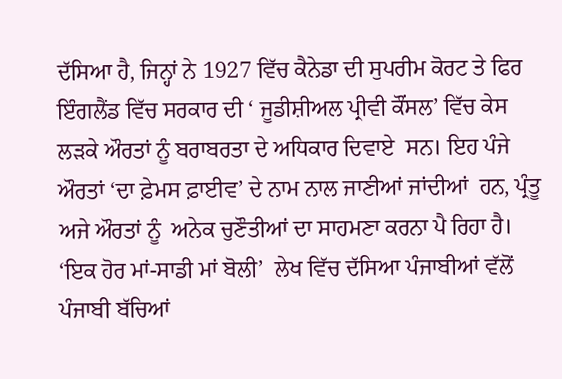ਦੱਸਿਆ ਹੈ, ਜਿਨ੍ਹਾਂ ਨੇ 1927 ਵਿੱਚ ਕੈਨੇਡਾ ਦੀ ਸੁਪਰੀਮ ਕੋਰਟ ਤੇ ਫਿਰ ਇੰਗਲੈਂਡ ਵਿੱਚ ਸਰਕਾਰ ਦੀ ‘ ਜੂਡੀਸ਼ੀਅਲ ਪ੍ਰੀਵੀ ਕੌਂਸਲ’ ਵਿੱਚ ਕੇਸ ਲੜਕੇ ਔਰਤਾਂ ਨੂੰ ਬਰਾਬਰਤਾ ਦੇ ਅਧਿਕਾਰ ਦਿਵਾਏ  ਸਨ। ਇਹ ਪੰਜੇ ਔਰਤਾਂ ‘ਦਾ ਫ਼ੇਮਸ ਫ਼ਾਈਵ’ ਦੇ ਨਾਮ ਨਾਲ ਜਾਣੀਆਂ ਜਾਂਦੀਆਂ  ਹਨ, ਪ੍ਰੰਤੂ ਅਜੇ ਔਰਤਾਂ ਨੂੰ  ਅਨੇਕ ਚੁਣੌਤੀਆਂ ਦਾ ਸਾਹਮਣਾ ਕਰਨਾ ਪੈ ਰਿਹਾ ਹੈ। ‘ਇਕ ਹੋਰ ਮਾਂ-ਸਾਡੀ ਮਾਂ ਬੋਲੀ’  ਲੇਖ ਵਿੱਚ ਦੱਸਿਆ ਪੰਜਾਬੀਆਂ ਵੱਲੋਂ ਪੰਜਾਬੀ ਬੱਚਿਆਂ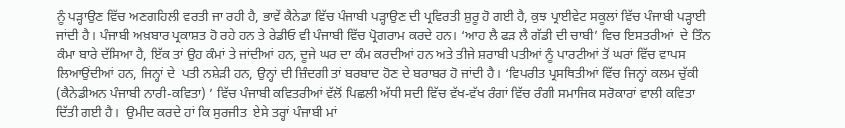ਨੂੰ ਪੜ੍ਹਾਉਣ ਵਿੱਚ ਅਣਗਹਿਲੀ ਵਰਤੀ ਜਾ ਰਹੀ ਹੈ, ਭਾਵੇਂ ਕੈਨੇਡਾ ਵਿੱਚ ਪੰਜਾਬੀ ਪੜ੍ਹਾਉਣ ਦੀ ਪ੍ਰਵਿਰਤੀ ਸ਼ੁਰੂ ਹੋ ਗਈ ਹੈ, ਕੁਝ ਪ੍ਰਾਈਵੇਟ ਸਕੂਲਾਂ ਵਿੱਚ ਪੰਜਾਬੀ ਪੜ੍ਹਾਈ ਜਾਂਦੀ ਹੈ। ਪੰਜਾਬੀ ਅਖ਼ਬਾਰ ਪ੍ਰਕਾਸ਼ਤ ਹੋ ਰਹੇ ਹਨ ਤੇ ਰੇਡੀਓ ਵੀ ਪੰਜਾਬੀ ਵਿੱਚ ਪ੍ਰੋਗਰਾਮ ਕਰਦੇ ਹਨ। ‘ਆਹ ਲੈ ਫੜ ਲੈ ਗੱਡੀ ਦੀ ਚਾਬੀ’ ਵਿਚ ਇਸਤਰੀਆਂ  ਦੇ ਤਿੰਨ ਕੰਮਾ ਬਾਰੇ ਦੱਸਿਆ ਹੈ, ਇੱਕ ਤਾਂ ਉਹ ਕੰਮਾਂ ਤੇ ਜਾਂਦੀਆਂ ਹਨ, ਦੂਜੇ ਘਰ ਦਾ ਕੰਮ ਕਰਦੀਆਂ ਹਨ ਅਤੇ ਤੀਜੇ ਸ਼ਰਾਬੀ ਪਤੀਆਂ ਨੂੰ ਪਾਰਟੀਆਂ ਤੋਂ ਘਰਾਂ ਵਿੱਚ ਵਾਪਸ ਲਿਆਉਂਦੀਆਂ ਹਨ, ਜਿਨ੍ਹਾਂ ਦੇ  ਪਤੀ ਨਸ਼ੇੜੀ ਹਨ, ਉਨ੍ਹਾਂ ਦੀ ਜ਼ਿੰਦਗੀ ਤਾਂ ਬਰਬਾਦ ਹੋਣ ਦੇ ਬਰਾਬਰ ਹੋ ਜਾਂਦੀ ਹੈ। ‘ਵਿਪਰੀਤ ਪ੍ਰਸਥਿਤੀਆਂ ਵਿੱਚ ਜਿਨ੍ਹਾਂ ਕਲਮ ਚੁੱਕੀ (ਕੈਨੇਡੀਅਨ ਪੰਜਾਬੀ ਨਾਰੀ-ਕਵਿਤਾ) ’ ਵਿੱਚ ਪੰਜਾਬੀ ਕਵਿਤਰੀਆਂ ਵੱਲੋਂ ਪਿਛਲੀ ਅੱਧੀ ਸਦੀ ਵਿੱਚ ਵੱਖ-ਵੱਖ ਰੰਗਾਂ ਵਿੱਚ ਰੰਗੀ ਸਮਾਜਿਕ ਸਰੋਕਾਰਾਂ ਵਾਲੀ ਕਵਿਤਾ ਦਿੱਤੀ ਗਈ ਹੈ।  ਉਮੀਦ ਕਰਦੇ ਹਾਂ ਕਿ ਸੁਰਜੀਤ  ਏਸੇ ਤਰ੍ਹਾਂ ਪੰਜਾਬੀ ਮਾਂ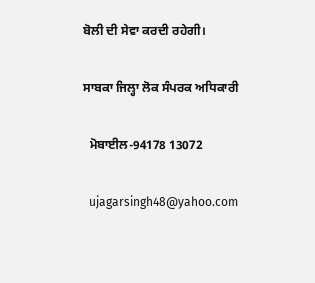ਬੋਲੀ ਦੀ ਸੇਵਾ ਕਰਦੀ ਰਹੇਗੀ।

ਸਾਬਕਾ ਜਿਲ੍ਹਾ ਲੋਕ ਸੰਪਰਕ ਅਧਿਕਾਰੀ

  ਮੋਬਾਈਲ-94178 13072

  ujagarsingh48@yahoo.com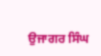ਉਜਾਗਰ ਸਿੰਘ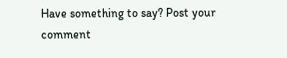Have something to say? Post your comment